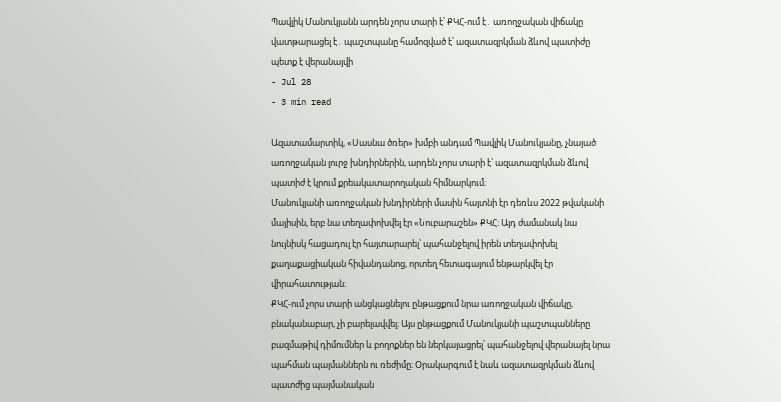Պավլիկ Մանուկյանն արդեն չորս տարի է՝ ՔԿՀ-ում է․ առողջական վիճակը վատթարացել է․ պաշտպանը համոզված է՝ ազատազրկման ձևով պատիժը պետք է վերանայվի
- Jul 28
- 3 min read

Ազատամարտիկ, «Սասնա ծռեր» խմբի անդամ Պավլիկ Մանուկյանը, չնայած առողջական լուրջ խնդիրներին, արդեն չորս տարի է՝ ազատազրկման ձևով պատիժ է կրում քրեակատարողական հիմնարկում։
Մանուկյանի առողջական խնդիրների մասին հայտնի էր դեռևս 2022 թվականի մայիսին, երբ նա տեղափոխվել էր «Նուբարաշեն» ՔԿՀ։ Այդ ժամանակ նա նույնիսկ հացադուլ էր հայտարարել՝ պահանջելով իրեն տեղափոխել քաղաքացիական հիվանդանոց, որտեղ հետագայում ենթարկվել էր վիրահատության։
ՔԿՀ-ում չորս տարի անցկացնելու ընթացքում նրա առողջական վիճակը, բնականաբար, չի բարելավվել։ Այս ընթացքում Մանուկյանի պաշտպանները բազմաթիվ դիմումներ և բողոքներ են ներկայացրել՝ պահանջելով վերանայել նրա պահման պայմաններն ու ռեժիմը։ Օրակարգում է նաև ազատազրկման ձևով պատժից պայմանական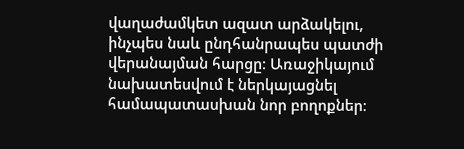վաղաժամկետ ազատ արձակելու, ինչպես նաև ընդհանրապես պատժի վերանայման հարցը։ Առաջիկայում նախատեսվում է ներկայացնել համապատասխան նոր բողոքներ։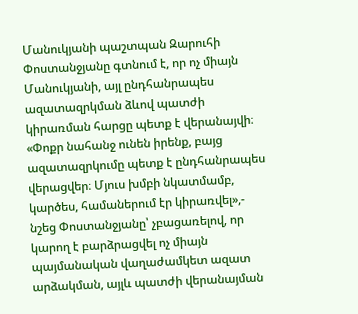Մանուկյանի պաշտպան Զարուհի Փոստանջյանը գտնում է, որ ոչ միայն Մանուկյանի, այլ ընդհանրապես ազատազրկման ձևով պատժի կիրառման հարցը պետք է վերանայվի։
«Փոքր նահանջ ունեն իրենք, բայց ազատազրկումը պետք է ընդհանրապես վերացվեր։ Մյուս խմբի նկատմամբ, կարծես, համաներում էր կիրառվել»,- նշեց Փոստանջյանը՝ չբացառելով, որ կարող է բարձրացվել ոչ միայն պայմանական վաղաժամկետ ազատ արձակման, այլև պատժի վերանայման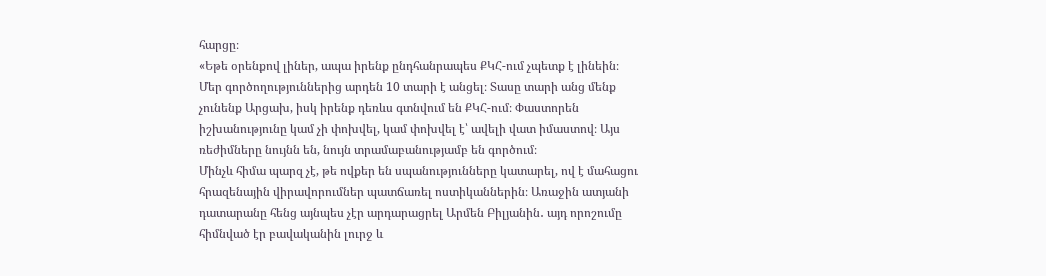հարցը։
«Եթե օրենքով լիներ, ապա իրենք ընդհանրապես ՔԿՀ-ում չպետք է լինեին։ Մեր գործողություններից արդեն 10 տարի է անցել։ Տասը տարի անց մենք չունենք Արցախ, իսկ իրենք դեռևս գտնվում են ՔԿՀ-ում։ Փաստորեն իշխանությունը կամ չի փոխվել, կամ փոխվել է՝ ավելի վատ իմաստով։ Այս ռեժիմները նույնն են, նույն տրամաբանությամբ են գործում։
Մինչև հիմա պարզ չէ, թե ովքեր են սպանությունները կատարել, ով է մահացու հրազենային վիրավորումներ պատճառել ոստիկաններին։ Առաջին ատյանի դատարանը հենց այնպես չէր արդարացրել Արմեն Բիլյանին․ այդ որոշումը հիմնված էր բավականին լուրջ և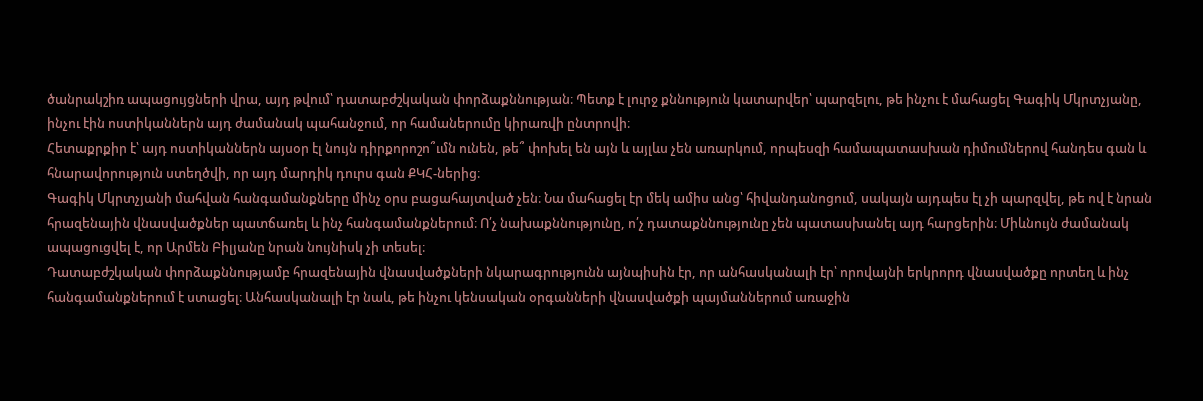ծանրակշիռ ապացույցների վրա, այդ թվում՝ դատաբժշկական փորձաքննության։ Պետք է լուրջ քննություն կատարվեր՝ պարզելու, թե ինչու է մահացել Գագիկ Մկրտչյանը, ինչու էին ոստիկաններն այդ ժամանակ պահանջում, որ համաներումը կիրառվի ընտրովի։
Հետաքրքիր է՝ այդ ոստիկաններն այսօր էլ նույն դիրքորոշո՞ւմն ունեն, թե՞ փոխել են այն և այլևս չեն առարկում, որպեսզի համապատասխան դիմումներով հանդես գան և հնարավորություն ստեղծվի, որ այդ մարդիկ դուրս գան ՔԿՀ-ներից։
Գագիկ Մկրտչյանի մահվան հանգամանքները մինչ օրս բացահայտված չեն։ Նա մահացել էր մեկ ամիս անց՝ հիվանդանոցում, սակայն այդպես էլ չի պարզվել, թե ով է նրան հրազենային վնասվածքներ պատճառել և ինչ հանգամանքներում։ Ո՛չ նախաքննությունը, ո՛չ դատաքննությունը չեն պատասխանել այդ հարցերին։ Միևնույն ժամանակ ապացուցվել է, որ Արմեն Բիլյանը նրան նույնիսկ չի տեսել։
Դատաբժշկական փորձաքննությամբ հրազենային վնասվածքների նկարագրությունն այնպիսին էր, որ անհասկանալի էր՝ որովայնի երկրորդ վնասվածքը որտեղ և ինչ հանգամանքներում է ստացել։ Անհասկանալի էր նաև, թե ինչու կենսական օրգանների վնասվածքի պայմաններում առաջին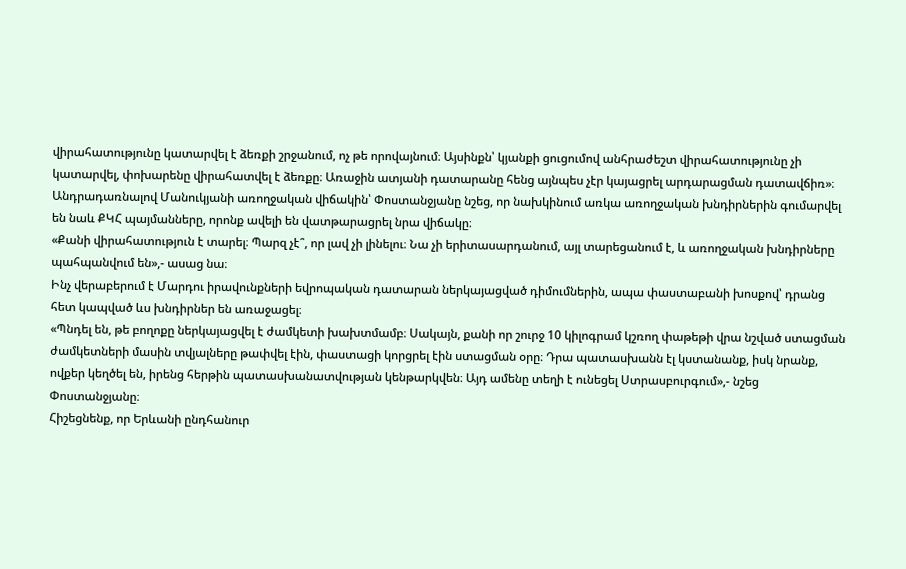վիրահատությունը կատարվել է ձեռքի շրջանում, ոչ թե որովայնում։ Այսինքն՝ կյանքի ցուցումով անհրաժեշտ վիրահատությունը չի կատարվել, փոխարենը վիրահատվել է ձեռքը։ Առաջին ատյանի դատարանը հենց այնպես չէր կայացրել արդարացման դատավճիռ»։
Անդրադառնալով Մանուկյանի առողջական վիճակին՝ Փոստանջյանը նշեց, որ նախկինում առկա առողջական խնդիրներին գումարվել են նաև ՔԿՀ պայմանները, որոնք ավելի են վատթարացրել նրա վիճակը։
«Քանի վիրահատություն է տարել։ Պարզ չէ՞, որ լավ չի լինելու։ Նա չի երիտասարդանում, այլ տարեցանում է, և առողջական խնդիրները պահպանվում են»,- ասաց նա։
Ինչ վերաբերում է Մարդու իրավունքների եվրոպական դատարան ներկայացված դիմումներին, ապա փաստաբանի խոսքով՝ դրանց հետ կապված ևս խնդիրներ են առաջացել։
«Պնդել են, թե բողոքը ներկայացվել է ժամկետի խախտմամբ։ Սակայն, քանի որ շուրջ 10 կիլոգրամ կշռող փաթեթի վրա նշված ստացման ժամկետների մասին տվյալները թափվել էին, փաստացի կորցրել էին ստացման օրը։ Դրա պատասխանն էլ կստանանք, իսկ նրանք, ովքեր կեղծել են, իրենց հերթին պատասխանատվության կենթարկվեն։ Այդ ամենը տեղի է ունեցել Ստրասբուրգում»,- նշեց Փոստանջյանը։
Հիշեցնենք, որ Երևանի ընդհանուր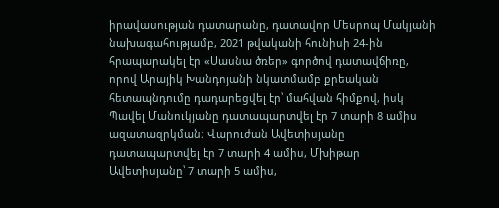իրավասության դատարանը, դատավոր Մեսրոպ Մակյանի նախագահությամբ, 2021 թվականի հունիսի 24-ին հրապարակել էր «Սասնա ծռեր» գործով դատավճիռը, որով Արայիկ Խանդոյանի նկատմամբ քրեական հետապնդումը դադարեցվել էր՝ մահվան հիմքով, իսկ Պավել Մանուկյանը դատապարտվել էր 7 տարի 8 ամիս ազատազրկման։ Վարուժան Ավետիսյանը դատապարտվել էր 7 տարի 4 ամիս, Մխիթար Ավետիսյանը՝ 7 տարի 5 ամիս,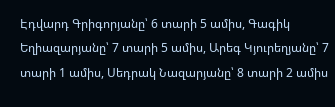Էդվարդ Գրիգորյանը՝ 6 տարի 5 ամիս, Գագիկ Եղիազարյանը՝ 7 տարի 5 ամիս, Արեգ Կյուրեղյանը՝ 7 տարի 1 ամիս, Սեդրակ Նազարյանը՝ 8 տարի 2 ամիս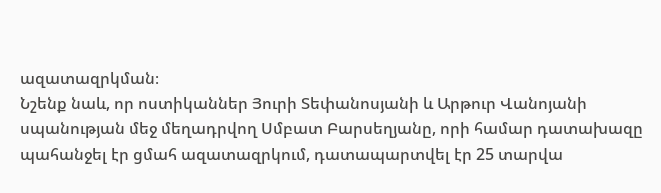ազատազրկման։
Նշենք նաև, որ ոստիկաններ Յուրի Տեփանոսյանի և Արթուր Վանոյանի սպանության մեջ մեղադրվող Սմբատ Բարսեղյանը, որի համար դատախազը պահանջել էր ցմահ ազատազրկում, դատապարտվել էր 25 տարվա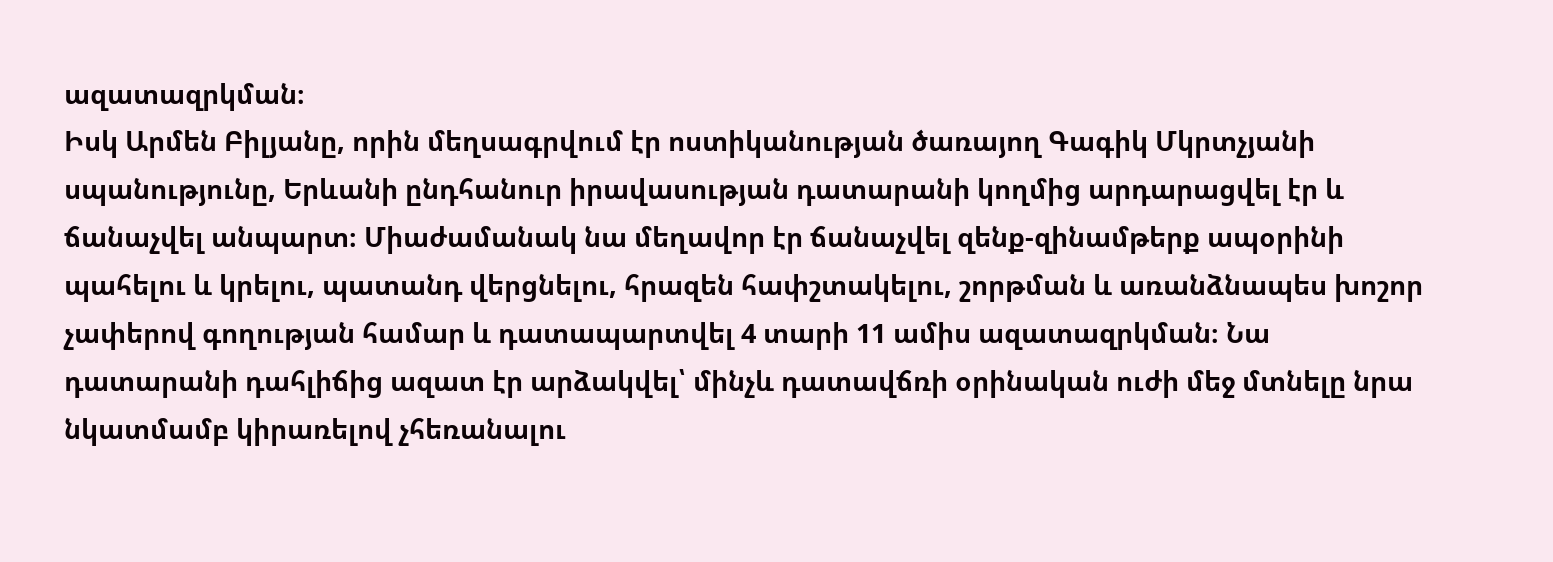ազատազրկման։
Իսկ Արմեն Բիլյանը, որին մեղսագրվում էր ոստիկանության ծառայող Գագիկ Մկրտչյանի սպանությունը, Երևանի ընդհանուր իրավասության դատարանի կողմից արդարացվել էր և ճանաչվել անպարտ։ Միաժամանակ նա մեղավոր էր ճանաչվել զենք-զինամթերք ապօրինի պահելու և կրելու, պատանդ վերցնելու, հրազեն հափշտակելու, շորթման և առանձնապես խոշոր չափերով գողության համար և դատապարտվել 4 տարի 11 ամիս ազատազրկման։ Նա դատարանի դահլիճից ազատ էր արձակվել՝ մինչև դատավճռի օրինական ուժի մեջ մտնելը նրա նկատմամբ կիրառելով չհեռանալու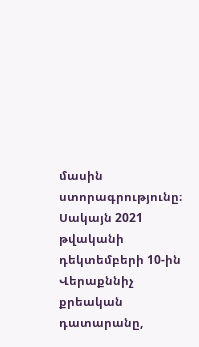մասին ստորագրությունը։
Սակայն 2021 թվականի դեկտեմբերի 10-ին Վերաքննիչ քրեական դատարանը,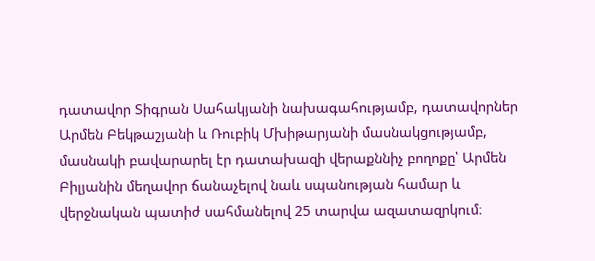դատավոր Տիգրան Սահակյանի նախագահությամբ, դատավորներ Արմեն Բեկթաշյանի և Ռուբիկ Մխիթարյանի մասնակցությամբ, մասնակի բավարարել էր դատախազի վերաքննիչ բողոքը՝ Արմեն Բիլյանին մեղավոր ճանաչելով նաև սպանության համար և վերջնական պատիժ սահմանելով 25 տարվա ազատազրկում։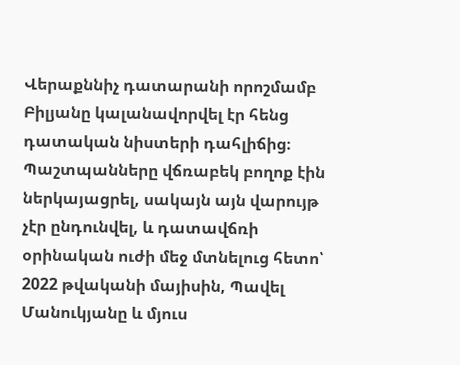Վերաքննիչ դատարանի որոշմամբ Բիլյանը կալանավորվել էր հենց դատական նիստերի դահլիճից։
Պաշտպանները վճռաբեկ բողոք էին ներկայացրել, սակայն այն վարույթ չէր ընդունվել, և դատավճռի օրինական ուժի մեջ մտնելուց հետո՝ 2022 թվականի մայիսին, Պավել Մանուկյանը և մյուս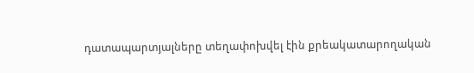դատապարտյալները տեղափոխվել էին քրեակատարողական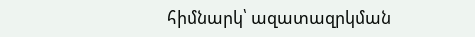հիմնարկ՝ ազատազրկման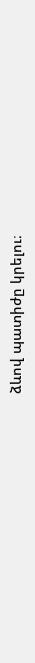ձևով պատիժը կրելու։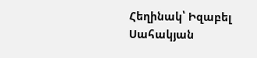Հեղինակ՝ Իզաբել Սահակյան